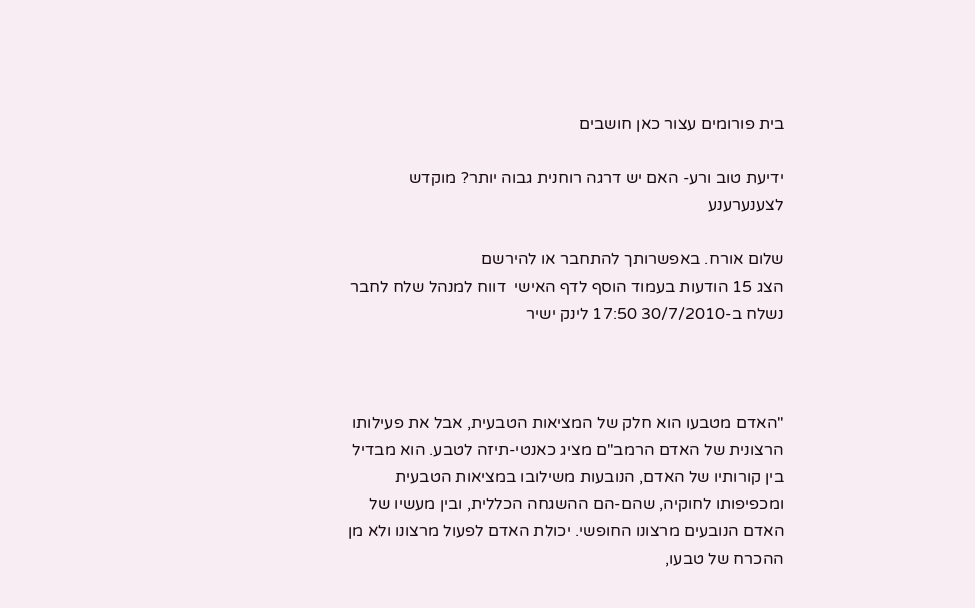בית פורומים עצור כאן חושבים

ידיעת טוב ורע- האם יש דרגה רוחנית גבוה יותר? מוקדש לצענערענע

שלום אורח. באפשרותך להתחבר או להירשם
הצג 15 הודעות בעמוד הוסף לדף האישי  דווח למנהל שלח לחבר
נשלח ב-30/7/2010 17:50 לינק ישיר



"האדם מטבעו הוא חלק של המציאות הטבעית, אבל את פעילותו הרצונית של האדם הרמב"ם מציג כאנטי-תיזה לטבע. הוא מבדיל בין קורותיו של האדם, הנובעות משילובו במציאות הטבעית ומכפיפותו לחוקיה, שהם-הם ההשגחה הכללית, ובין מעשיו של האדם הנובעים מרצונו החופשי. יכולת האדם לפעול מרצונו ולא מן ההכרח של טבעו,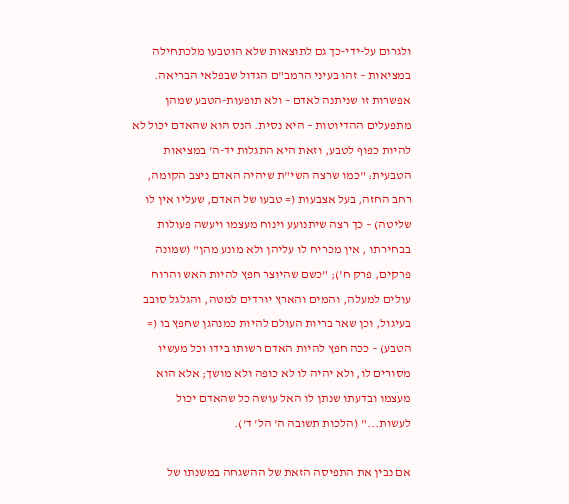ולגרום על-ידי-כך גם לתוצאות שלא הוטבעו מלכתחילה במציאות – זהו בעיני הרמב"ם הגדול שבפלאי הבריאה. אפשרות זו שניתנה לאדם – ולא תופעות-הטבע שמהן מתפעלים ההדיוטות – היא נסית. הנס הוא שהאדם יכול לא להיות כפוף לטבע, וזאת היא התגלות יד-ה' במציאות הטבעית: "כמו שרצה השי"ת שיהיה האדם ניצב הקומה, רחב החזה, בעל אצבעות (= טבעו של האדם, שעליו אין לו שליטה) – כך רצה שיתנועע וינוח מעצמו ויעשה פעולות בבחירתו , אין מכריח לו עליהן ולא מונע מהן" (שמונה פרקים, פרק ח'); "כשם שהיוצר חפץ להיות האש והרוח עולים למעלה, והמים והארץ יורדים למטה, והגלגל סובב בעיגול, וכן שאר בריות העולם להיות כמנהגן שחפץ בו (= הטבע) – ככה חפץ להיות האדם רשותו בידו וכל מעשיו מסורים לו, ולא יהיה לו לא כופה ולא מושך; אלא הוא מעצמו ובדעתו שנתן לו האל עושה כל שהאדם יכול לעשות..." (הלכות תשובה ה' הל' ד').

אם נבין את התפיסה הזאת של ההשגחה במשנתו של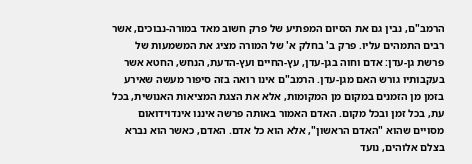הרמב"ם, נבין גם את הסיום המפתיע של פרק חשוב מאד במורה-נבוכים, אשר רבים התמהים עליו. פרק ב' בחלק א' של המורה מציג את המשמעות של פרשת גן-עדן: אדם וחוה בגן-עדן, עץ-החיים ועץ-הדעת, הנחש, החטא אשר בעקבותיו גורש האם מגן-עדן. הרמב"ם אינו רואה בזה סיפור מעשה שאירע בזמן מן הזמנים במקום מן המקומות, אלא את הצגת המציאות האנושית, בכל עת, בכל זמן ובכל מקום. האדם האמור באותה פרשה איננו אינדוידואום מסויים שהוא "האדם הראשון", אלא הוא כל אדם. האדם, כאשר הוא נברא בצלם אלוהים, נועד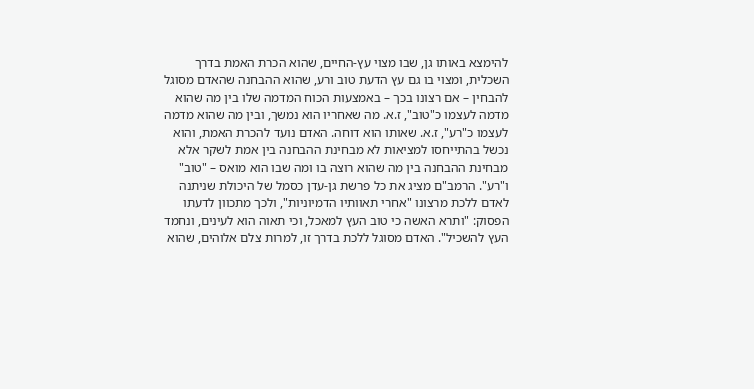להימצא באותו גן, שבו מצוי עץ-החיים, שהוא הכרת האמת בדרך השכלית, ומצוי בו גם עץ הדעת טוב ורע, שהוא ההבחנה שהאדם מסוגל להבחין – אם רצונו בכך – באמצעות הכוח המדמה שלו בין מה שהוא מדמה לעצמו כ"טוב", ז.א. מה שאחריו הוא נמשך, ובין מה שהוא מדמה לעצמו כ"רע", ז.א. שאותו הוא דוחה. האדם נועד להכרת האמת, והוא נכשל בהתייחסו למציאות לא מבחינת ההבחנה בין אמת לשקר אלא מבחינת ההבחנה בין מה שהוא רוצה בו ומה שבו הוא מואס – "טוב" ו"רע". הרמב"ם מציג את כל פרשת גן-עדן כסמל של היכולת שניתנה לאדם ללכת מרצונו "אחרי תאוותיו הדמיוניות", ולכך מתכוון לדעתו הפסוק: "ותרא האשה כי טוב העץ למאכל, וכי תאוה הוא לעינים, ונחמד העץ להשכיל". האדם מסוגל ללכת בדרך זו, למרות צלם אלוהים, שהוא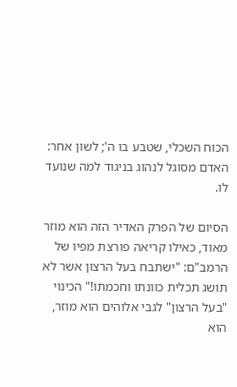הכוח השכלי, שטבע בו ה'; לשון אחר: האדם מסוגל לנהוג בניגוד למה שנועד לו.

הסיום של הפרק האדיר הזה הוא מוזר מאוד, כאילו קריאה פורצת מפיו של הרמב"ם: "ישתבח בעל הרצון אשר לא תושג תכלית כוונתו וחכמתו!" הכינוי "בעל הרצון" לגבי אלוהים הוא מוזר, הוא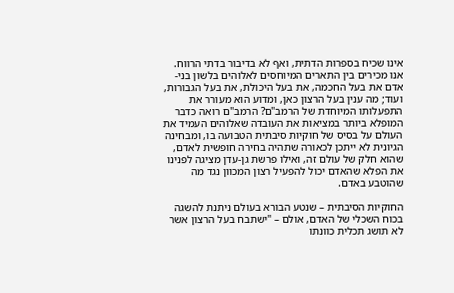אינו שכיח בספרות הדתית, ואף לא בדיבור בדתי הרווח. אנו מכירים בין התארים המיוחסים לאלוהים בלשון בני-אדם את בעל החכמה, את בעל היכולת, את בעל הגבורות, ועוד; מה ענין בעל הרצון כאן, ומדוע הוא מעורר את התפעלותו המיוחדת של הרמב"ם? הרמב"ם רואה כדבר המופלא ביותר במציאות את העובדה שאלוהים העמיד את העולם על בסיס של חוקיות סיבתית הטבועה בו, ומבחינה הגיונית לא ייתכן לכאורה שתהיה בחירה חופשית לאדם, שהוא חלק של עולם זה, ואילו פרשת גן-עדן מציגה לפנינו את הפלא שהאדם יכול להפעיל רצון המכוון נגד מה שהוטבע באדם.

החוקיות הסיבתית – שנטע הבורא בעולם ניתנת להשגה בכוח השכלי של האדם, אולם – "ישתבח בעל הרצון אשר לא תושג תכלית כוונתו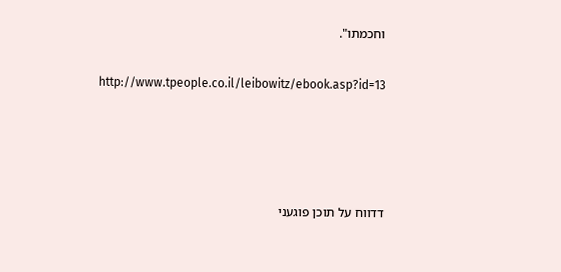וחכמתו".

http://www.tpeople.co.il/leibowitz/ebook.asp?id=13




דדווח על תוכן פוגעני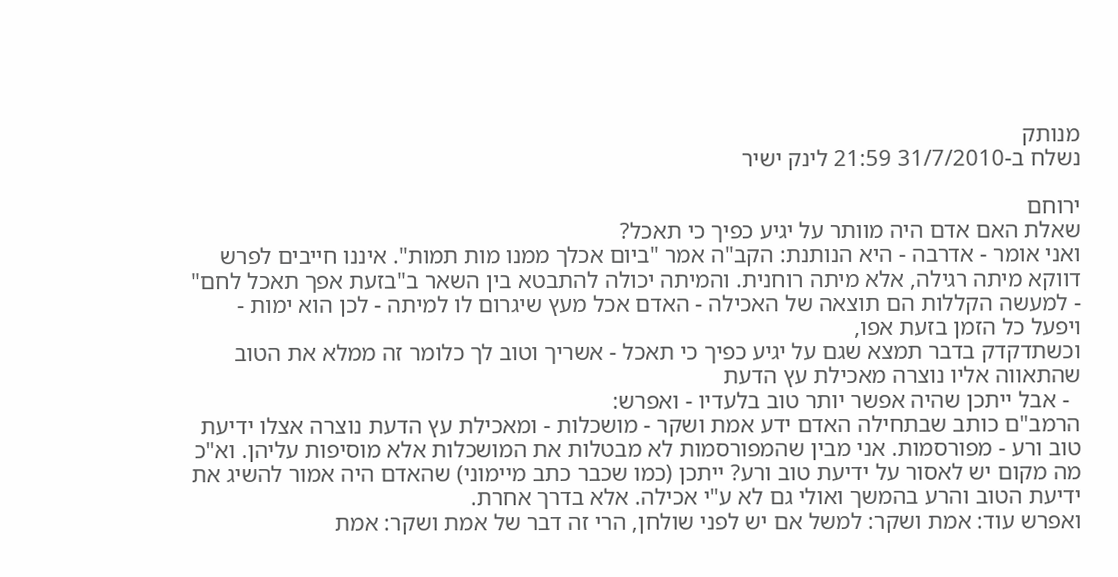מנותק
נשלח ב-31/7/2010 21:59 לינק ישיר

ירוחם
שאלת האם אדם היה מוותר על יגיע כפיך כי תאכל?
ואני אומר - אדרבה - היא הנותנת: הקב"ה אמר "ביום אכלך ממנו מות תמות". איננו חייבים לפרש דווקא מיתה רגילה, אלא מיתה רוחנית. והמיתה יכולה להתבטא בין השאר ב"בזעת אפך תאכל לחם" - למעשה הקללות הם תוצאה של האכילה - האדם אכל מעץ שיגרום לו למיתה - לכן הוא ימות - ויפעל כל הזמן בזעת אפו,
וכשתדקדק בדבר תמצא שגם על יגיע כפיך כי תאכל - אשריך וטוב לך כלומר זה ממלא את הטוב שהתאווה אליו נוצרה מאכילת עץ הדעת
  - אבל ייתכן שהיה אפשר יותר טוב בלעדיו - ואפרש:
הרמב"ם כותב שבתחילה האדם ידע אמת ושקר - מושכלות - ומאכילת עץ הדעת נוצרה אצלו ידיעת טוב ורע - מפורסמות. אני מבין שהמפורסמות לא מבטלות את המושכלות אלא מוסיפות עליהן. וא"כ מה מקום יש לאסור על ידיעת טוב ורע? ייתכן (כמו שכבר כתב מיימוני) שהאדם היה אמור להשיג את ידיעת הטוב והרע בהמשך ואולי גם לא ע"י אכילה. אלא בדרך אחרת.
ואפרש עוד: אמת ושקר: למשל אם יש לפני שולחן, הרי זה דבר של אמת ושקר: אמת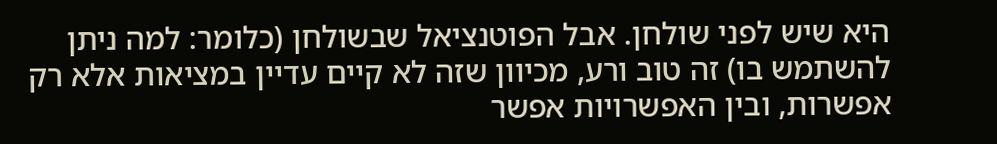היא שיש לפני שולחן. אבל הפוטנציאל שבשולחן (כלומר: למה ניתן להשתמש בו) זה טוב ורע, מכיוון שזה לא קיים עדיין במציאות אלא רק אפשרות, ובין האפשרויות אפשר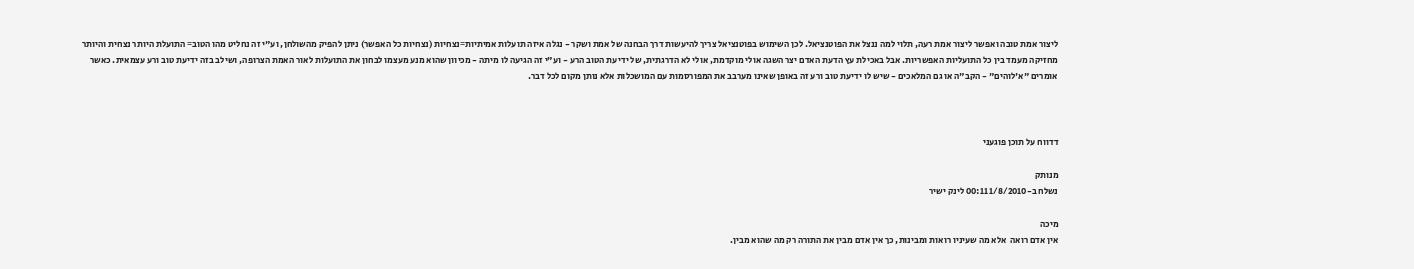ליצור אמת טובה ואפשר ליצור אמת רעה, תלוי למה ננצל את הפוטנציאל. לכן השימוש בפוטנציאל צריך להיעשות דרך הבחנה של אמת ושקר - נגלה איזה תועלות אמיתיות=נצחיות (נצחיות כל האפשר) ניתן להפיק מהשולחן, וע"י זה נחליט מהו הטוב= התועלת היותר נצחית והיותר מחזיקה מעמד בין כל התועליות האפשריות. אבל באכילת עץ הדעת האדם יצר השגה אולי מוקדמת, אולי לא הדרגתית, של ידיעת הטוב הרע - וע"י זה הגיעה לו מיתה - מכיוון שהוא מנע מעצמו לבחון את התועלות לאור האמת הצרופה, ושילב בזה ידיעת טוב ורע עצמאית. כאשר אומרים "א'לוהים" - הקב"ה או גם המלאכים - שיש לו ידיעת טוב ורע זה באופן שאינו מערבב את המפורסמות עם המושכלות אלא נותן מקום לכל דבר.



דדווח על תוכן פוגעני

מנותק
נשלח ב-1/8/2010 00:11 לינק ישיר

מיכה
אין אדם רואה  אלא מה שעיניו רואות ומבינות, כך אין אדם מבין את התורה רק מה שהוא מבין.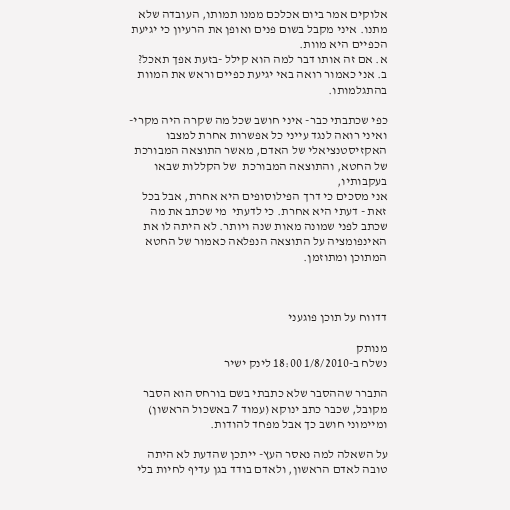אלוקים אמר ביום אכלכם ממנו תמותו, העובדה שלא מתנו. איני מקבל בשום פנים ואופן את הרעיון כי יגיעת הכפיים היא מוות.
א. אם זה אותו דבר למה הוא קילל -בזעת אפך תאכל?
ב. אני כאמור רואה באי יגיעת כפיים וראש את המוות בהתגלמותו.

כפי שכתבתי כבר- איני חושב שכל מה שקרה היה מקרי- ואיני רואה לנגד עייני כל אפשרות אחרת למצבו האקזיסטנציאלי של האדם, מאשר התוצאה המבורכת של החטא, והתוצאה המבורכת  של הקללות שבאו   בעקבותיו,
אני מסכים כי דרך הפילוסופים היא אחרת, אבל בכל זאת - דעתי היא אחרת. כי לדעתי  מי שכתב את מה שכתב לפני שמונה מאות שנה ויותר. לא היתה לו את האינפומציה על התוצאה הנפלאה כאמור של החטא המתוכן ומתוזמן.



דדווח על תוכן פוגעני

מנותק
נשלח ב-1/8/2010 18:00 לינק ישיר

התברר שההסבר שלא כתבתי בשם בורחס הוא הסבר מקובל, שכבר כתב ינוקא (עמוד 7 באשכול הראשון) ומיימוני חושב כך אבל מפחד להודות.

על השאלה למה נאסר העץ- ייתכן שהדעת לא היתה טובה לאדם הראשון, ולאדם בודד בגן עדיף לחיות בלי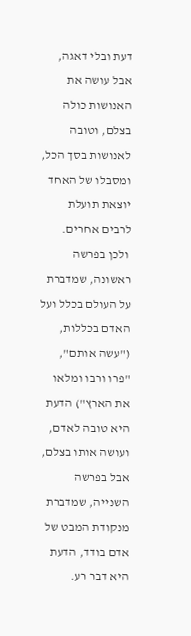דעת ובלי דאגה, אבל עושה את האנושות כולה בצלם, וטובה לאנושות בסך הכל, ומסבלו של האחד יוצאת תועלת לרבים אחרים.
 ולכן בפרשה ראשונה, שמדברת על העולם בכלל ועל האדם בכללות, ("עשה אותם", "פרו ורבו ומלאו את הארץ") הדעת היא טובה לאדם, ועושה אותו בצלם, אבל בפרשה השנייה, שמדברת מנקודת המבט של אדם בודד, הדעת היא דבר רע.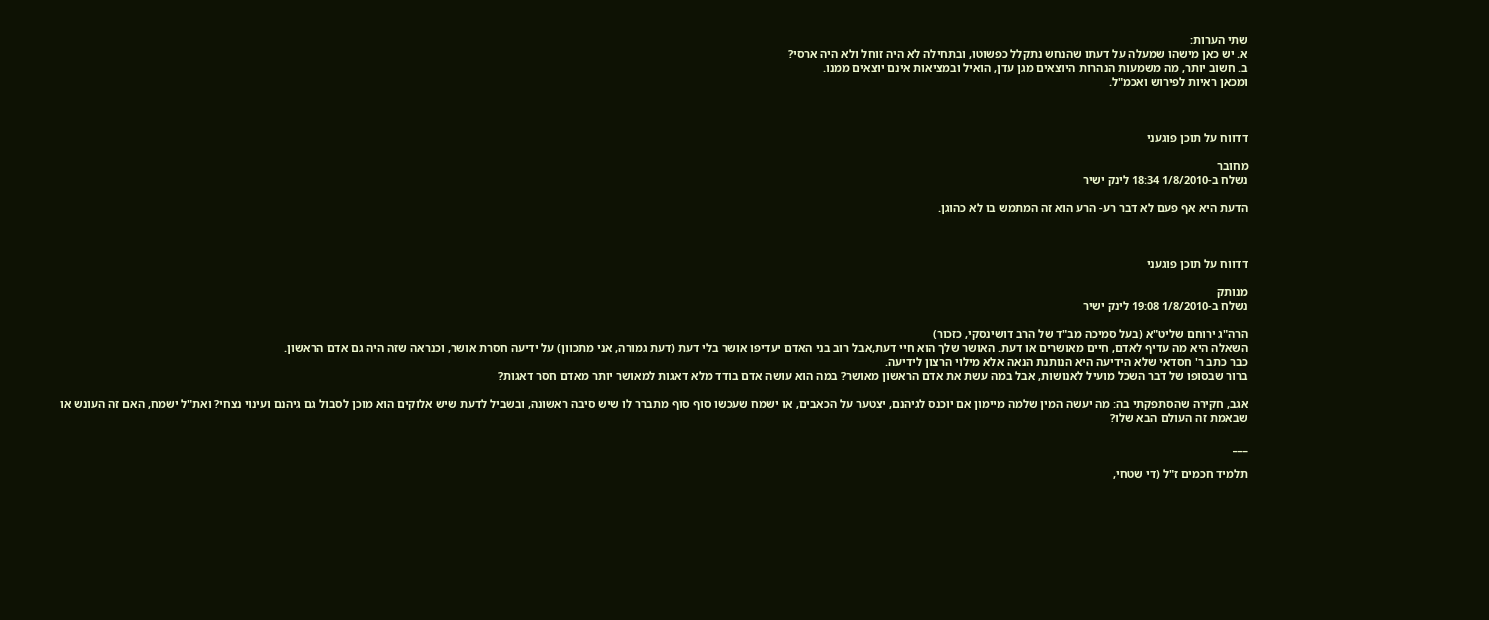שתי הערות:
א. יש כאן מישהו שמעלה על דעתו שהנחש נתקלל כפשוטו, ובתחילה לא היה זוחל ולא היה ארסי?
ב. חשוב יותר, מה משמעות הנהרות היוצאים מגן עדן, הואיל ובמציאות אינם יוצאים ממנו.
ומכאן ראיות לפירוש ואכמ"ל.



דדווח על תוכן פוגעני

מחובר
נשלח ב-1/8/2010 18:34 לינק ישיר

הדעת היא אף פעם לא דבר רע- הרע הוא זה המתמש בו לא כהוגן.



דדווח על תוכן פוגעני

מנותק
נשלח ב-1/8/2010 19:08 לינק ישיר

הרה"ג ירוחם שליט"א (בעל סמיכה מב"ד של הרב דושינסקי, כזכור)
השאלה היא מה עדיף לאדם, חיים מאושרים או דעת. האושר שלך הוא חיי דעת,אבל רוב בני האדם יעדיפו אושר בלי דעת (דעת גמורה, אני מתכוון) על ידיעה חסרת אושר, וכנראה שזה היה גם אדם הראשון.
כבר כתב ר' חסדאי שלא הידיעה היא הנותנת הנאה אלא מילוי הרצון לידיעה.
ברור שבסופו של דבר השכל מועיל לאנושות, אבל במה עשת את אדם הראשון מאושר? במה הוא עושה אדם בודד מלא דאגות למאושר יותר מאדם חסר דאגות?

אגב, חקירה שהסתפקתי בה: מה יעשה המין שלמה מיימון אם יוכנס לגיהנם, יצטער על הכאבים, או ישמח שעכשו סוף סוף מתברר לו שיש סיבה ראשונה, ובשביל לדעת שיש אלוקים הוא מוכן לסבול גם גיהנם ועינוי נצחי? ואת"ל ישמח, האם זה העונש או שבאמת זה העולם הבא שלו?

___

תלמיד חכמים ז"ל (די שטחי,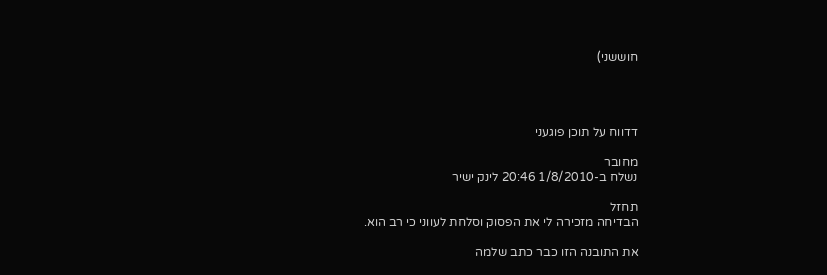חוששני)




דדווח על תוכן פוגעני

מחובר
נשלח ב-1/8/2010 20:46 לינק ישיר

תחזל
הבדיחה מזכירה לי את הפסוק וסלחת לעווני כי רב הוא.

את התובנה הזו כבר כתב שלמה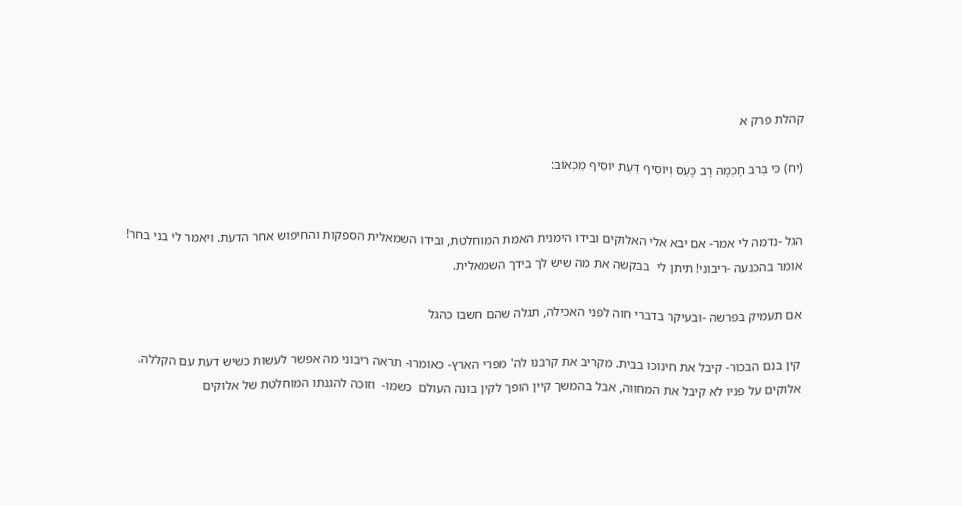קהלת פרק א

(יח) כִּי בְּרֹב חָכְמָה רָב כָּעַס וְיוֹסִיף דַּעַת יוֹסִיף מַכְאוֹב:


הגל -נדמה לי אמר- אם יבא אלי האלוקים ובידו הימנית האמת המוחלטת, ובידו השמאלית הספקות והחיפוש אחר הדעת. ויאמר לי בני בחר!
אומר בהכנעה -ריבוני! תיתן לי  בבקשה את מה שיש לך בידך השמאלית.

אם תעמיק בפרשה -ובעיקר בדברי חוה לפני האכילה, תגלה שהם חשבו כהגל

קין בנם הבכור- קיבל את חינוכו בבית. מקריב את קרבנו לה' מפרי הארץ- כאומרו- תראה ריבוני מה אפשר לעשות כשיש דעת עם הקללה.
אלוקים על פניו לא קיבל את המחווה, אבל בהמשך קיין הופך לקין בונה העולם  כשמו-  וזוכה להגנתו המוחלטת של אלוקים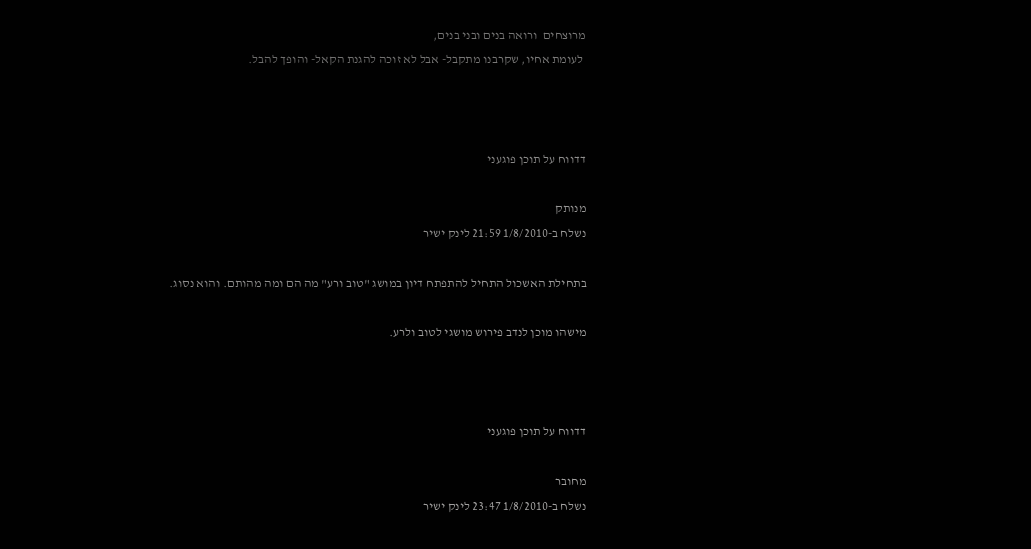מרוצחים  ורואה בנים ובני בנים,
 לעומת אחיו, שקרבנו מתקבל- אבל לא זוכה להגנת הקאל- והופך להבל.



דדווח על תוכן פוגעני

מנותק
נשלח ב-1/8/2010 21:59 לינק ישיר

בתחילת האשכול התחיל להתפתח דיון במושג "טוב ורע" מה הם ומה מהותם. והוא נסוג.

מישהו מוכן לנדב פירוש מושגי לטוב ולרע.



דדווח על תוכן פוגעני

מחובר
נשלח ב-1/8/2010 23:47 לינק ישיר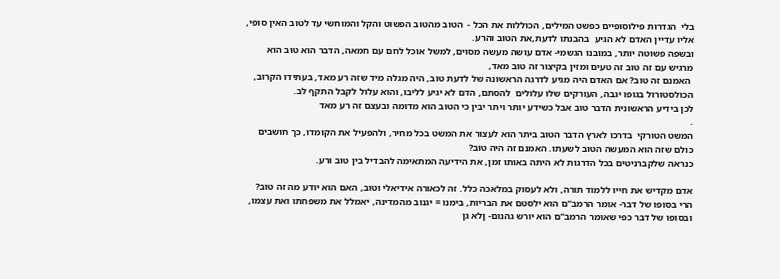בלי  הגדרות פילוסופיים כפשט המילים, הכוללות את הכל -  הטוב מהטוב הפשוט והקל והמוחשי עד לטוב האין סופי, אליו עדיין האדם לא הגיע  בהבנתו לדעת,את הטוב והרע.
ובשפה פשוטה יותר, במובנו הגשמי- אדם עושה מעשה מסוים, למשל אוכל לחם עם חמאה, הדבר הוא טוב הוא מרגיש עם זה טוב זה טעים ומזין בקיצור זה טוב מאד,
 האמנם זה טוב? אם האדם היה מגיע לדרגה הראשונה של לדעת טוב, היה מגלה מיד שזה רע מאד, בעתידו הקרוב, הכולסטורול בגופו יגבה, העורקים שלו עלולים  להסתם, הדם לא יגיע לליבו, והוא עלול לקבל התקף לב.
לכן בידיע הראשונית הדבר טוב אבל כשידע יותר ויתר יבין כי הטוב הוא מדומה ובעצם זה רע מאד
.
המשט הטורקי  בדרכו לארץ הדבר הטוב ביתר הוא לעצור את המשט בכל מחיר, ולהפעיל את הקומדו, כך חושבים כולם שזה הוא המעשה הטוב לשעתו. האמנם זה היה טוב?
כנראה שלקברניטים בכל הדרגות לא היתה באותו זמן, את הידיעה המתאימה להבדיל בין טוב ורע.

אדם מקדיש את חייו ללמוד תורה, ולא לעסוק במלאכה כלל. זה לכאורה אידיאלי וטוב, האם הוא יודע מה זה טוב? הרי בסופו של דבר- אומר הרמב"ם הוא ילסטם את הבריות, בימנו = יגנוב מהמדינה, יאמלל את משפחתו ואת עצמו, ובסופו של דבר כפי שאומר הרמב"ם הוא יורש גהנום- ןלא גן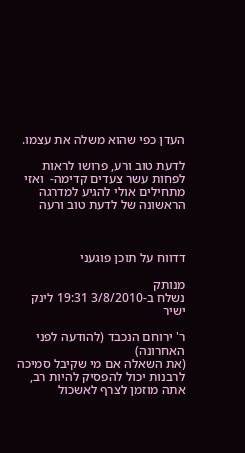העדן כפי שהוא משלה את עצמו.

לדעת טוב ורע, פרושו לראות לפחות עשר צעדים קדימה-  ואזי מתחילים אולי להגיע למדרגה הראשונה של לדעת טוב ורעה



דדווח על תוכן פוגעני

מנותק
נשלח ב-3/8/2010 19:31 לינק ישיר

ר' ירוחם הנכבד (להודעה לפני האחרונה)
(את השאלה אם מי שקיבל סמיכה לרבנות יכול להפסיק להיות רב, אתה מוזמן לצרף לאשכול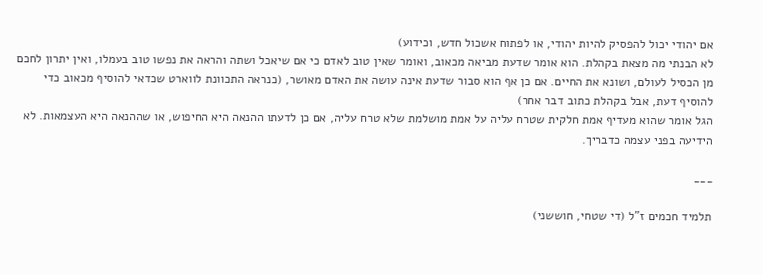אם יהודי יכול להפסיק להיות יהודי, או לפתוח אשכול חדש, וכידוע)
לא הבנתי מה מצאת בקהלת. הוא אומר שדעת מביאה מכאוב, ואומר שאין טוב לאדם כי אם שיאכל ושתה והראה את נפשו טוב בעמלו, ואין יתרון לחכם מן הכסיל לעולם, ושונא את החיים. אם כן אף הוא סבור שדעת אינה עושה את האדם מאושר, (כנראה התכוונת לווארט שכדאי להוסיף מכאוב כדי להוסיף דעת, אבל בקהלת כתוב דבר אחר)
הגל אומר שהוא מעדיף אמת חלקית שטרח עליה על אמת מושלמת שלא טרח עליה, אם כן לדעתו ההנאה היא החיפוש, או שההנאה היא העצמאות. לא הידיעה בפני עצמה כדבריך.

___

תלמיד חכמים ז"ל (די שטחי, חוששני)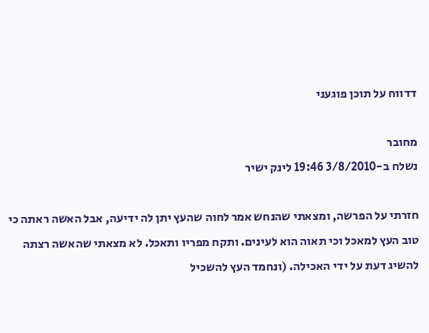דדווח על תוכן פוגעני

מחובר
נשלח ב-3/8/2010 19:46 לינק ישיר

חזרתי על הפרשה, ומצאתי שהנחש אמר לחוה שהעץ יתן לה ידיעה, אבל האשה ראתה כי טוב העץ למאכל וכי תאוה הוא לעינים. ותקח מפריו ותאכל. לא מצאתי שהאשה רצתה להשיג דעת על ידי האכילה. (ונחמד העץ להשכיל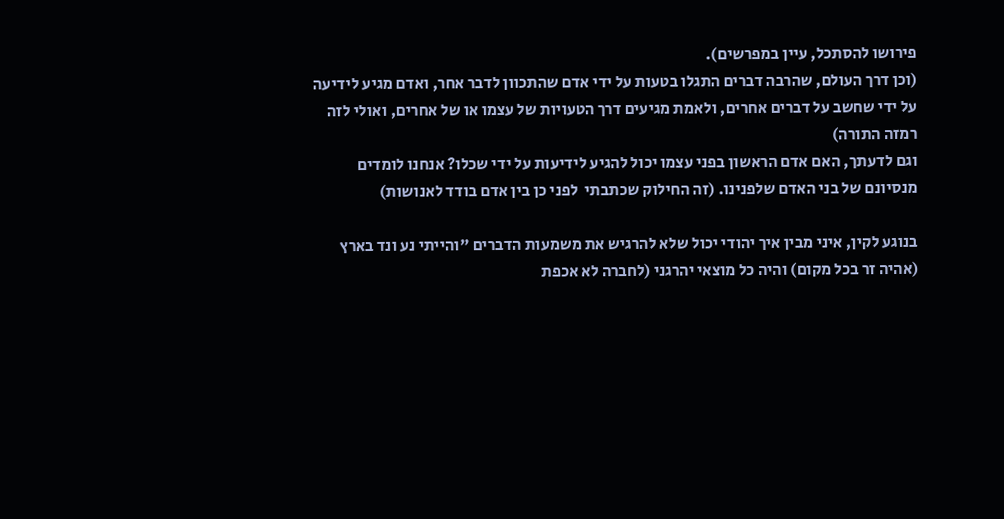פירושו להסתכל, עיין במפרשים).
(וכן דרך העולם, שהרבה דברים התגלו בטעות על ידי אדם שהתכוון לדבר אחר, ואדם מגיע לידיעה על ידי שחשב על דברים אחרים, ולאמת מגיעים דרך הטעויות של עצמו או של אחרים, ואולי לזה רמזה התורה)
וגם לדעתך, האם אדם הראשון בפני עצמו יכול להגיע לידיעות על ידי שכלו? אנחנו לומדים מנסיונם של בני האדם שלפנינו. (זה החילוק שכתבתי  לפני כן בין אדם בודד לאנושות)

בנוגע לקין, איני מבין איך יהודי יכול שלא להרגיש את משמעות הדברים "והייתי נע ונד בארץ (אהיה זר בכל מקום) והיה כל מוצאי יהרגני (לחברה לא אכפת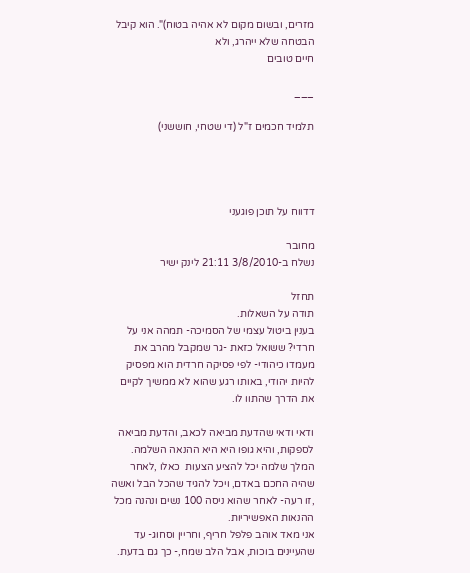מזרים, ובשום מקום לא אהיה בטוח)". הוא קיבל הבטחה שלא ייהרג, ולא
חיים טובים

___

תלמיד חכמים ז"ל (די שטחי, חוששני)




דדווח על תוכן פוגעני

מחובר
נשלח ב-3/8/2010 21:11 לינק ישיר

תחזל
תודה על השאלות.
בענין ביטול עצמי של הסמיכה- תמהה אני על חרדי? ששואל כזאת -גר שמקבל מהרב את מעמדו כיהודי- לפי פסיקה חרדית הוא מפסיק להיות יהודי, באותו רגע שהוא לא ממשיך לקיים את הדרך שהתוו לו.

ודאי ודאי שהדעת מביאה לכאב, והדעת מביאה לספקות, והיא גופו היא היא ההנאה השלמה.
המלך שלמה יכל להציע הצעות  כאלו ,לאחר שהיה החכם באדם, ויכל להגיד שהכל הבל ואשה ,זו רעה- לאחר שהוא ניסה 100 נשים ונהנה מכל ההנאות האפשיריות.
אני מאד אוהב פלפל חריף, וחריין וסחוג- עד שהעיינים בוכות, אבל הלב שמח,- כך גם בדעת.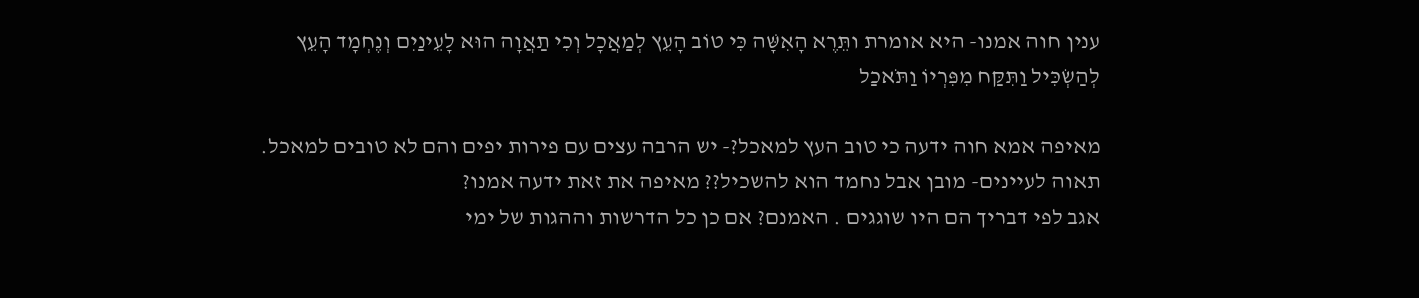ענין חוה אמנו- היא אומרת ותֵּרֶא הָאִשָּׁה כִּי טוֹב הָעֵץ לְמַאֲכָל וְכִי תַאֲוָה הוּא לָעֵינַיִם וְנֶחְמָד הָעֵץ לְהַשְׂכִּיל וַתִּקַּח מִפִּרְיוֹ וַתֹּאכַל

מאיפה אמא חוה ידעה כי טוב העץ למאכל?- יש הרבה עצים עם פירות יפים והם לא טובים למאכל.
תאוה לעיינים- מובן אבל נחמד הוא להשכיל?? מאיפה את זאת ידעה אמנו?
אגב לפי דבריך הם היו שוגגים . האמנם? אם כן כל הדרשות וההגות של ימי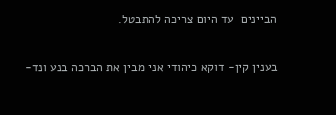הביינים  עד היום צריכה להתבטל.

בענין קין- דוקא כיהודי אני מבין את הברכה בנע ונד-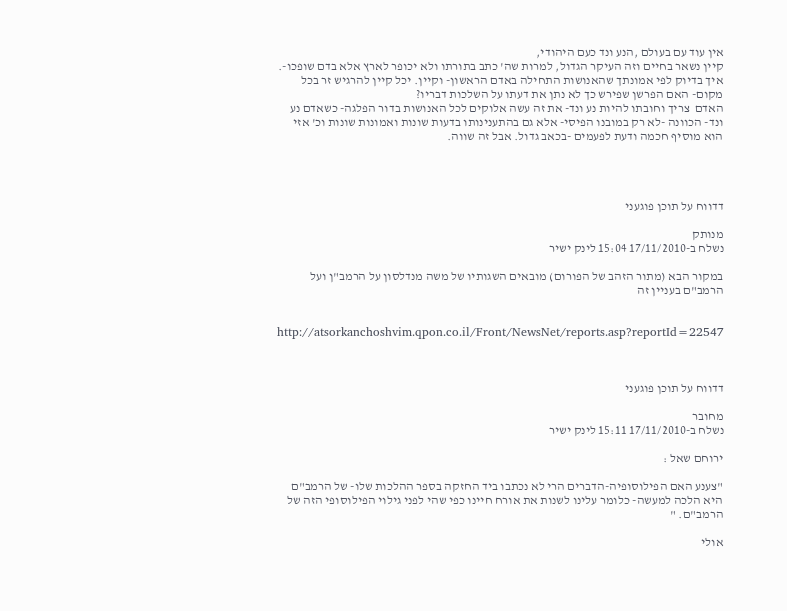אין עוד עם בעולם ,הנע ונד כעם היהודי,
קיין נשאר בחיים וזה העיקר הגדול, למרות שה' כתב בתורתו ולא יכופר לארץ אלא בדם שופכו-.
איך בדיוק לפי אמונתך שהאנושות התחילה באדם הראשון- וקיין. יכל קיין להרגיש זר בכל מקום- האם הפרשן שפירש כך לא נתן את דעתו על השלכות דבריו?
האדם  צריך וחובתו להיות נע ונד- את זה עשה אלוקים לכל האנושות בדור הפלגה- כשאדם נע ונד- הכוונה -לא רק במובנו הפיסי- אלא גם בהתענינותו בדעות שונות ואמונות שונות וכ' אזי הוא מוסיף חכמה ודעת לפעמים -בכאב גדול. אבל זה שווה.




דדווח על תוכן פוגעני

מנותק
נשלח ב-17/11/2010 15:04 לינק ישיר

במקור הבא (מתור הזהב של הפורום) מובאים השגותיו של משה מנדלסון על הרמב"ן ועל הרמב"ם בעניין זה


http://atsorkanchoshvim.qpon.co.il/Front/NewsNet/reports.asp?reportId=22547



דדווח על תוכן פוגעני

מחובר
נשלח ב-17/11/2010 15:11 לינק ישיר

ירוחם שאל :

"צענע האם הפילוסופיה-הדברים הרי לא נכתבו ביד החזקה בספר ההלכות שלו- של הרמב"ם היא הלכה למעשה- כלומר עלינו לשנות את אורח חיינו כפי שהי לפני גילוי הפילוסופי הזה של הרמב"ם. "

אולי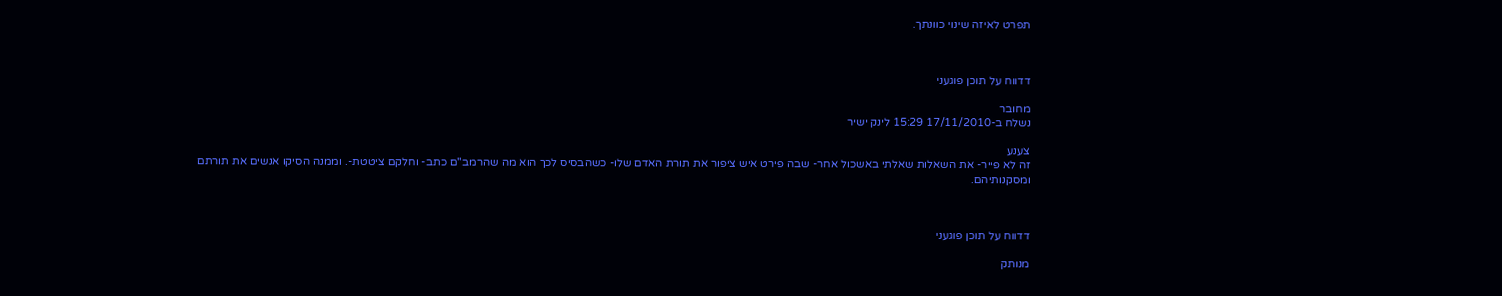תפרט לאיזה שינוי כוונתך.



דדווח על תוכן פוגעני

מחובר
נשלח ב-17/11/2010 15:29 לינק ישיר

צענע
זה לא פייר- את השאלות שאלתי באשכול אחר- שבה פירט איש ציפור את תורת האדם שלו- כשהבסיס לכך הוא מה שהרמב"ם כתב- וחלקם ציטטת-. וממנה הסיקו אנשים את תורתם ומסקנותיהם.



דדווח על תוכן פוגעני

מנותק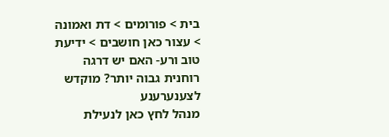בית > פורומים > דת ואמונה > עצור כאן חושבים > ידיעת טוב ורע- האם יש דרגה רוחנית גבוה יותר? מוקדש לצענערענע
מנהל לחץ כאן לנעילת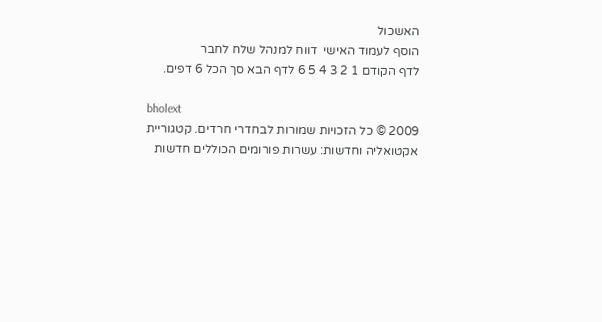האשכול
הוסף לעמוד האישי  דווח למנהל שלח לחבר
לדף הקודם 1 2 3 4 5 6 לדף הבא סך הכל 6 דפים.

bholext
2009 © כל הזכויות שמורות לבחדרי חרדים. קטגוריית אקטואליה וחדשות: עשרות פורומים הכוללים חדשות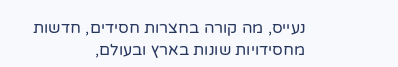נעייס, מה קורה בחצרות חסידים, חדשות מחסידויות שונות בארץ ובעולם,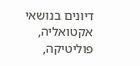דיונים בנושאי אקטואליה, פוליטיקה,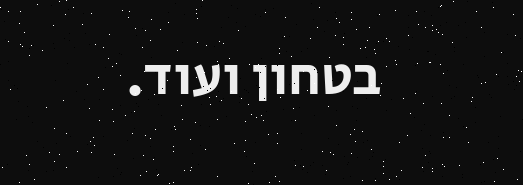בטחון ועוד.